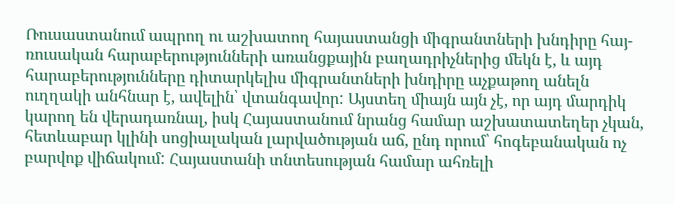Ռուսաստանում ապրող ու աշխատող հայաստանցի միգրանտների խնդիրը հայ-ռուսական հարաբերությունների առանցքային բաղադրիչներից մեկն է, և այդ հարաբերությունները դիտարկելիս միգրանտների խնդիրը աչքաթող անելն ուղղակի անհնար է, ավելին՝ վտանգավոր: Այստեղ միայն այն չէ, որ այդ մարդիկ կարող են վերադառնալ, իսկ Հայաստանում նրանց համար աշխատատեղեր չկան, հետևաբար կլինի սոցիալական լարվածության աճ, ընդ որում՝ հոգեբանական ոչ բարվոք վիճակում: Հայաստանի տնտեսության համար ահռելի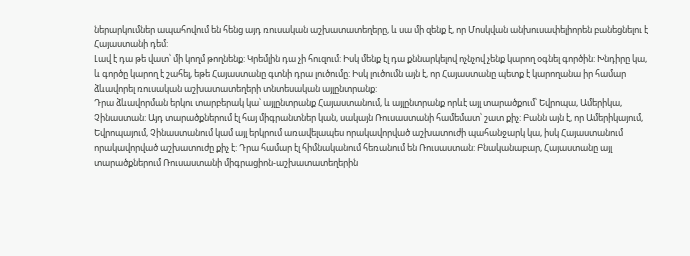ներարկումներ ապահովում են հենց այդ ռուսական աշխատատեղերը, և սա մի զենք է, որ Մոսկվան անխուսափելիորեն բանեցնելու է Հայաստանի դեմ:
Լավ է դա թե վատ՝ մի կողմ թողնենք: Կրեմլին դա չի հուզում: Իսկ մենք էլ դա քննարկելով ոչնչով չենք կարող օգնել գործին: Խնդիրը կա, և գործը կարող է շահել, եթե Հայաստանը գտնի դրա լուծումը: Իսկ լուծումն այն է, որ Հայաստանը պետք է կարողանա իր համար ձևավորել ռուսական աշխատատեղերի տնտեսական այլընտրանք:
Դրա ձևավորման երկու տարբերակ կա՝ այլընտրանք Հայաստանում, և այլընտրանք որևէ այլ տարածքում՝ Եվրոպա, Ամերիկա, Չինաստան: Այդ տարածքներում էլ հայ միգրանտներ կան, սակայն Ռուսաստանի համեմատ՝ շատ քիչ: Բանն այն է, որ Ամերիկայում, Եվրոպայում, Չինաստանում կամ այլ երկրում առավելապես որակավորված աշխատուժի պահանջարկ կա, իսկ Հայաստանում որակավորված աշխատուժը քիչ է: Դրա համար էլ հիմնականում հեռանում են Ռուսաստան: Բնականաբար, Հայաստանը այլ տարածքներում Ռուսաստանի միգրացիոն-աշխատատեղերին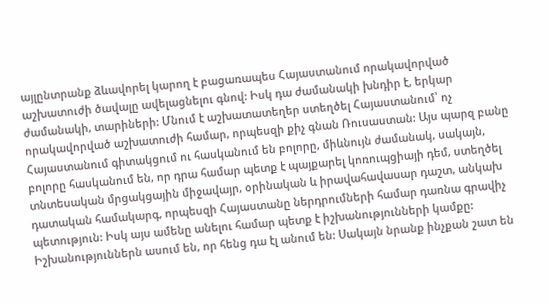այլընտրանք ձևավորել կարող է բացառապես Հայաստանում որակավորված աշխատուժի ծավալը ավելացնելու գնով: Իսկ դա ժամանակի խնդիր է, երկար ժամանակի, տարիների: Մնում է աշխատատեղեր ստեղծել Հայաստանում՝ ոչ որակավորված աշխատուժի համար, որպեսզի քիչ գնան Ռուսաստան: Այս պարզ բանը Հայաստանում գիտակցում ու հասկանում են բոլորը, միևնույն ժամանակ, սակայն, բոլորը հասկանում են, որ դրա համար պետք է պայքարել կոռուպցիայի դեմ, ստեղծել տնտեսական մրցակցային միջավայր, օրինական և իրավահավասար դաշտ, անկախ դատական համակարգ, որպեսզի Հայաստանը ներդրումների համար դառնա գրավիչ պետություն: Իսկ այս ամենը անելու համար պետք է իշխանությունների կամքը: Իշխանություններն ասում են, որ հենց դա էլ անում են: Սակայն նրանք ինչքան շատ են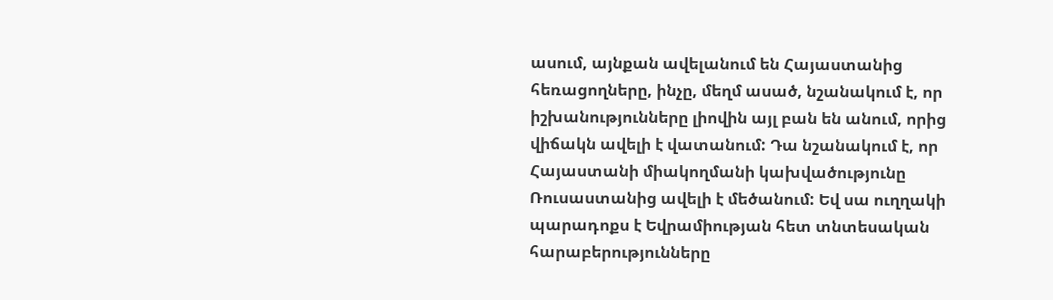ասում, այնքան ավելանում են Հայաստանից հեռացողները, ինչը, մեղմ ասած, նշանակում է, որ իշխանությունները լիովին այլ բան են անում, որից վիճակն ավելի է վատանում: Դա նշանակում է, որ Հայաստանի միակողմանի կախվածությունը Ռուսաստանից ավելի է մեծանում: Եվ սա ուղղակի պարադոքս է Եվրամիության հետ տնտեսական հարաբերությունները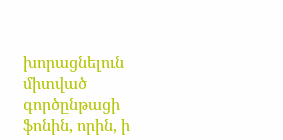խորացնելուն միտված գործընթացի ֆոնին, որին, ի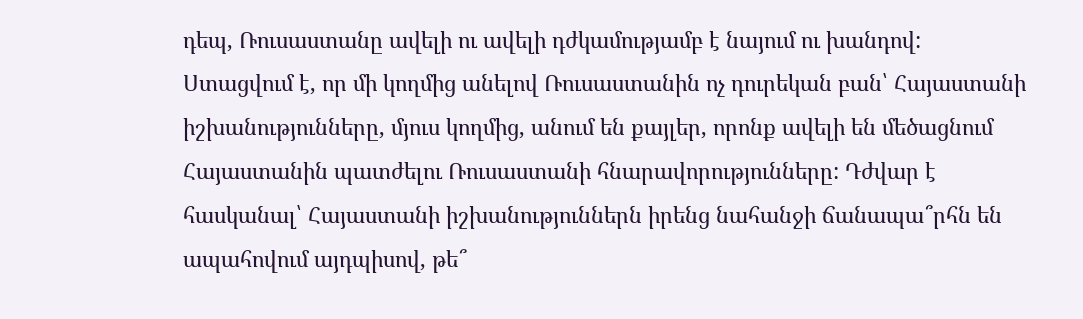դեպ, Ռուսաստանը ավելի ու ավելի դժկամությամբ է նայում ու խանդով:
Ստացվում է, որ մի կողմից անելով Ռուսաստանին ոչ դուրեկան բան՝ Հայաստանի իշխանությունները, մյուս կողմից, անում են քայլեր, որոնք ավելի են մեծացնում Հայաստանին պատժելու Ռուսաստանի հնարավորությունները: Դժվար է հասկանալ՝ Հայաստանի իշխանություններն իրենց նահանջի ճանապա՞րհն են ապահովում այդպիսով, թե՞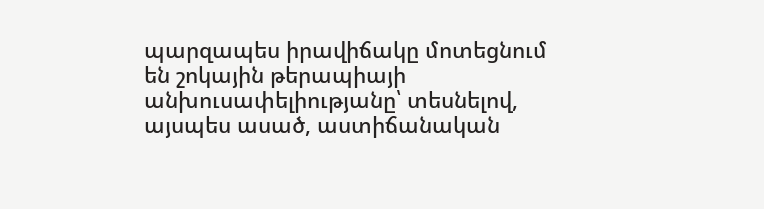պարզապես իրավիճակը մոտեցնում են շոկային թերապիայի անխուսափելիությանը՝ տեսնելով, այսպես ասած, աստիճանական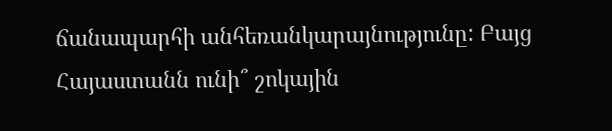ճանապարհի անհեռանկարայնությունը: Բայց Հայաստանն ունի՞ շոկային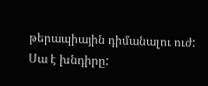թերապիային դիմանալու ուժ: Սա է խնդիրը: